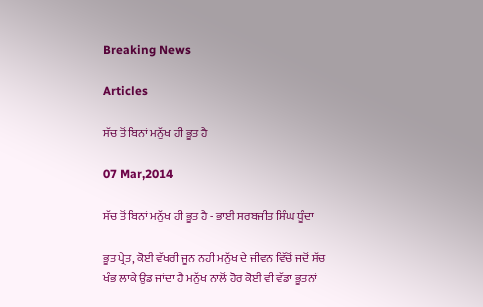Breaking News

Articles

ਸੱਚ ਤੋਂ ਬਿਨਾਂ ਮਨੁੱਖ ਹੀ ਭੂਤ ਹੈ

07 Mar,2014

ਸੱਚ ਤੋਂ ਬਿਨਾਂ ਮਨੁੱਖ ਹੀ ਭੂਤ ਹੈ - ਭਾਈ ਸਰਬਜੀਤ ਸਿੰਘ ਧੂੰਦਾ

ਭੂਤ ਪ੍ਰੇਤ, ਕੋਈ ਵੱਖਰੀ ਜੂਨ ਨਹੀ ਮਨੁੱਖ ਦੇ ਜੀਵਨ ਵਿੱਚੋਂ ਜਦੋਂ ਸੱਚ ਖੰਭ ਲਾਕੇ ਉਡ ਜਾਂਦਾ ਹੈ ਮਨੁੱਖ ਨਾਲੋਂ ਹੋਰ ਕੋਈ ਵੀ ਵੱਡਾ ਭੂਤਨਾਂ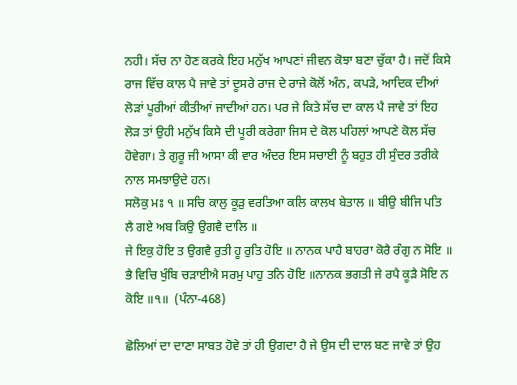ਨਹੀ। ਸੱਚ ਨਾ ਹੋਣ ਕਰਕੇ ਇਹ ਮਨੁੱਖ ਆਪਣਾਂ ਜੀਵਨ ਕੋਝਾ ਬਣਾ ਚੁੱਕਾ ਹੈ। ਜਦੋਂ ਕਿਸੇ ਰਾਜ ਵਿੱਚ ਕਾਲ ਪੈ ਜਾਵੇ ਤਾਂ ਦੂਸਰੇ ਰਾਜ ਦੇ ਰਾਜੇ ਕੋਲੋਂ ਅੰਨ, ਕਪੜੇ, ਆਦਿਕ ਦੀਆਂ ਲੋੜਾਂ ਪੂਰੀਆਂ ਕੀਤੀਆਂ ਜਾਦੀਆਂ ਹਨ। ਪਰ ਜੇ ਕਿਤੇ ਸੱਚ ਦਾ ਕਾਲ ਪੈ ਜਾਵੇ ਤਾਂ ਇਹ ਲੋੜ ਤਾਂ ਉਹੀ ਮਨੁੱਖ ਕਿਸੇ ਦੀ ਪੂਰੀ ਕਰੇਗਾ ਜਿਸ ਦੇ ਕੋਲ ਪਹਿਲਾਂ ਆਪਣੇ ਕੋਲ ਸੱਚ ਹੋਵੇਗਾ। ਤੇ ਗੁਰੂ ਜੀ ਆਸਾ ਕੀ ਵਾਰ ਅੰਦਰ ਇਸ ਸਚਾਈ ਨੂੰ ਬਹੁਤ ਹੀ ਸੁੰਦਰ ਤਰੀਕੇ ਨਾਲ ਸਮਝਾਉਦੇ ਹਨ।
ਸਲੋਕੁ ਮਃ ੧ ॥ ਸਚਿ ਕਾਲੁ ਕੂੜੁ ਵਰਤਿਆ ਕਲਿ ਕਾਲਖ ਬੇਤਾਲ ॥ ਬੀਉ ਬੀਜਿ ਪਤਿ ਲੈ ਗਏ ਅਬ ਕਿਉ ਉਗਵੈ ਦਾਲਿ ॥
ਜੇ ਇਕੁ ਹੋਇ ਤ ਉਗਵੈ ਰੁਤੀ ਹੂ ਰੁਤਿ ਹੋਇ ॥ ਨਾਨਕ ਪਾਹੈ ਬਾਹਰਾ ਕੋਰੈ ਰੰਗੁ ਨ ਸੋਇ ॥
ਭੈ ਵਿਚਿ ਖੁੰਬਿ ਚੜਾਈਐ ਸਰਮੁ ਪਾਹੁ ਤਨਿ ਹੋਇ ॥ਨਾਨਕ ਭਗਤੀ ਜੇ ਰਪੈ ਕੂੜੈ ਸੋਇ ਨ ਕੋਇ ॥੧॥  (ਪੰਨਾ-468)

ਛੋਲਿਆਂ ਦਾ ਦਾਣਾ ਸਾਬਤ ਹੋਵੇ ਤਾਂ ਹੀ ਉਗਦਾ ਹੈ ਜੇ ਉਸ ਦੀ ਦਾਲ ਬਣ ਜਾਵੇ ਤਾਂ ਉਹ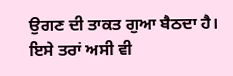ਉਗਣ ਦੀ ਤਾਕਤ ਗੁਆ ਬੈਠਦਾ ਹੈ। ਇਸੇ ਤਰਾਂ ਅਸੀ ਵੀ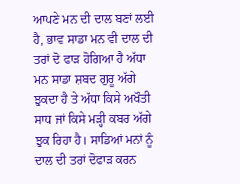ਆਪਣੇ ਮਨ ਦੀ ਦਾਲ ਬਣਾਂ ਲਈ ਹੈ, ਭਾਵ ਸਾਡਾ ਮਨ ਵੀ ਦਾਲ ਦੀ ਤਰਾਂ ਦੋ ਫਾੜ ਹੋਗਿਆ ਹੈ ਅੱਧਾ ਮਨ ਸਾਡਾ ਸ਼ਬਦ ਗੁਰੂ ਅੱਗੇ ਝੁਕਦਾ ਹੈ ਤੇ ਅੱਧਾ ਕਿਸੇ ਅਖੌਤੀ ਸਾਧ ਜਾਂ ਕਿਸੇ ਮੜ੍ਹੀ ਕਬਰ ਅੱਗੇ ਝੁਕ ਰਿਹਾ ਹੈ। ਸਾਡਿਆਂ ਮਨਾਂ ਨੂੰ ਦਾਲ ਦੀ ਤਰਾਂ ਦੋਫਾੜ ਕਰਨ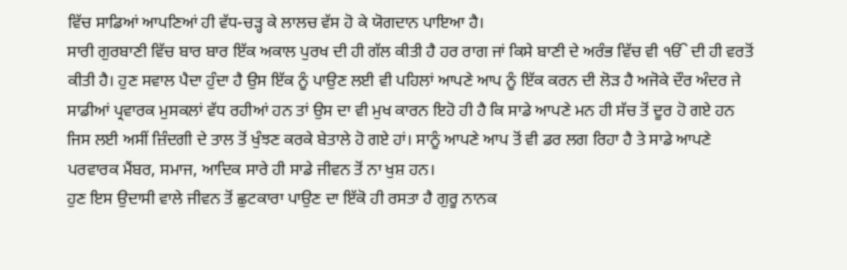ਵਿੱਚ ਸਾਡਿਆਂ ਆਪਣਿਆਂ ਹੀ ਵੱਧ-ਚੜ੍ਹ ਕੇ ਲਾਲਚ ਵੱਸ ਹੋ ਕੇ ਯੋਗਦਾਨ ਪਾਇਆ ਹੈ।
ਸਾਰੀ ਗੁਰਬਾਣੀ ਵਿੱਚ ਬਾਰ ਬਾਰ ਇੱਕ ਅਕਾਲ ਪੁਰਖ ਦੀ ਹੀ ਗੱਲ ਕੀਤੀ ਹੈ ਹਰ ਰਾਗ ਜਾਂ ਕਿਸੇ ਬਾਣੀ ਦੇ ਅਰੰਭ ਵਿੱਚ ਵੀ ੴ ਦੀ ਹੀ ਵਰਤੋਂ ਕੀਤੀ ਹੈ। ਹੁਣ ਸਵਾਲ ਪੈਦਾ ਹੁੰਦਾ ਹੈ ਉਸ ਇੱਕ ਨੂੰ ਪਾਉਣ ਲਈ ਵੀ ਪਹਿਲਾਂ ਆਪਣੇ ਆਪ ਨੂੰ ਇੱਕ ਕਰਨ ਦੀ ਲੋੜ ਹੈ ਅਜੋਕੇ ਦੌਰ ਅੰਦਰ ਜੇ ਸਾਡੀਆਂ ਪ੍ਰਵਾਰਕ ਮੁਸਕਲਾਂ ਵੱਧ ਰਹੀਆਂ ਹਨ ਤਾਂ ਉਸ ਦਾ ਵੀ ਮੁਖ ਕਾਰਨ ਇਹੋ ਹੀ ਹੈ ਕਿ ਸਾਡੇ ਆਪਣੇ ਮਨ ਹੀ ਸੱਚ ਤੋਂ ਦੂਰ ਹੋ ਗਏ ਹਨ ਜਿਸ ਲਈ ਅਸੀਂ ਜ਼ਿੰਦਗੀ ਦੇ ਤਾਲ ਤੋਂ ਖੁੰਝਣ ਕਰਕੇ ਬੇਤਾਲੇ ਹੋ ਗਏ ਹਾਂ। ਸਾਨੂੰ ਆਪਣੇ ਆਪ ਤੋਂ ਵੀ ਡਰ ਲਗ ਰਿਹਾ ਹੈ ਤੇ ਸਾਡੇ ਆਪਣੇ ਪਰਵਾਰਕ ਮੈਂਬਰ, ਸਮਾਜ, ਆਦਿਕ ਸਾਰੇ ਹੀ ਸਾਡੇ ਜੀਵਨ ਤੋਂ ਨਾ ਖੁਸ਼ ਹਨ।
ਹੁਣ ਇਸ ਉਦਾਸੀ ਵਾਲੇ ਜੀਵਨ ਤੋਂ ਛੁਟਕਾਰਾ ਪਾਉਣ ਦਾ ਇੱਕੋ ਹੀ ਰਸਤਾ ਹੈ ਗੁਰੂ ਨਾਨਕ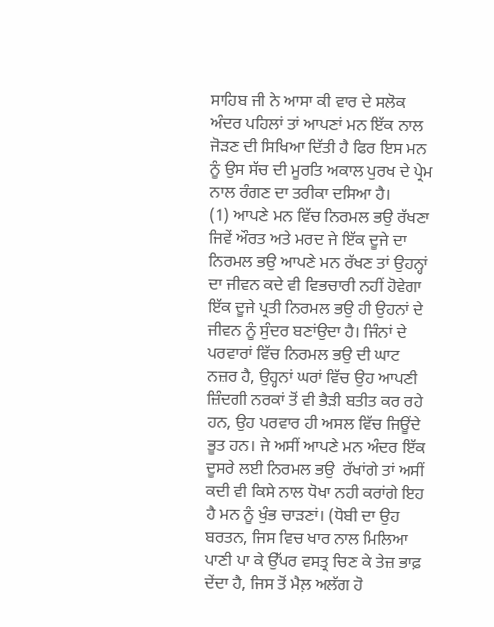ਸਾਹਿਬ ਜੀ ਨੇ ਆਸਾ ਕੀ ਵਾਰ ਦੇ ਸਲੋਕ ਅੰਦਰ ਪਹਿਲਾਂ ਤਾਂ ਆਪਣਾਂ ਮਨ ਇੱਕ ਨਾਲ ਜੋੜਣ ਦੀ ਸਿਖਿਆ ਦਿੱਤੀ ਹੈ ਫਿਰ ਇਸ ਮਨ ਨੂੰ ਉਸ ਸੱਚ ਦੀ ਮੂਰਤਿ ਅਕਾਲ ਪੁਰਖ ਦੇ ਪ੍ਰੇਮ ਨਾਲ ਰੰਗਣ ਦਾ ਤਰੀਕਾ ਦਸਿਆ ਹੈ।
(1) ਆਪਣੇ ਮਨ ਵਿੱਚ ਨਿਰਮਲ ਭਉ ਰੱਖਣਾ ਜਿਵੇਂ ਔਰਤ ਅਤੇ ਮਰਦ ਜੇ ਇੱਕ ਦੂਜੇ ਦਾ ਨਿਰਮਲ ਭਉ ਆਪਣੇ ਮਨ ਰੱਖਣ ਤਾਂ ਉਹਨ੍ਹਾਂ ਦਾ ਜੀਵਨ ਕਦੇ ਵੀ ਵਿਭਚਾਰੀ ਨਹੀਂ ਹੋਵੇਗਾ ਇੱਕ ਦੂਜੇ ਪ੍ਰਤੀ ਨਿਰਮਲ ਭਉ ਹੀ ਉਹਨਾਂ ਦੇ ਜੀਵਨ ਨੂੰ ਸੁੰਦਰ ਬਣਾਂਉਦਾ ਹੈ। ਜਿੰਨਾਂ ਦੇ ਪਰਵਾਰਾਂ ਵਿੱਚ ਨਿਰਮਲ ਭਉ ਦੀ ਘਾਟ ਨਜ਼ਰ ਹੈ, ਉਹ੍ਹਨਾਂ ਘਰਾਂ ਵਿੱਚ ਉਹ ਆਪਣੀ ਜ਼ਿੰਦਗੀ ਨਰਕਾਂ ਤੋਂ ਵੀ ਭੈੜੀ ਬਤੀਤ ਕਰ ਰਹੇ ਹਨ, ਉਹ ਪਰਵਾਰ ਹੀ ਅਸਲ ਵਿੱਚ ਜਿਊਂਦੇ ਭੂਤ ਹਨ। ਜੇ ਅਸੀਂ ਆਪਣੇ ਮਨ ਅੰਦਰ ਇੱਕ ਦੂਸਰੇ ਲਈ ਨਿਰਮਲ ਭਉ  ਰੱਖਾਂਗੇ ਤਾਂ ਅਸੀਂ ਕਦੀ ਵੀ ਕਿਸੇ ਨਾਲ ਧੋਖਾ ਨਹੀ ਕਰਾਂਗੇ ਇਹ ਹੈ ਮਨ ਨੂੰ ਖੁੰਭ ਚਾੜਣਾਂ। (ਧੋਬੀ ਦਾ ਉਹ ਬਰਤਨ, ਜਿਸ ਵਿਚ ਖਾਰ ਨਾਲ ਮਿਲਿਆ ਪਾਣੀ ਪਾ ਕੇ ਉੱਪਰ ਵਸਤ੍ਰ ਚਿਣ ਕੇ ਤੇਜ਼ ਭਾਫ਼ ਦੇਂਦਾ ਹੈ, ਜਿਸ ਤੋਂ ਮੈਲ਼ ਅਲੱਗ ਹੋ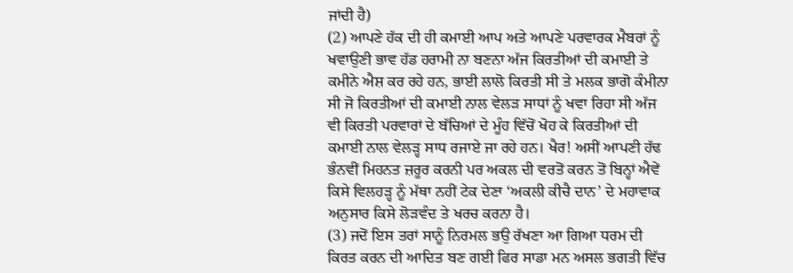ਜਾਂਦੀ ਹੈ)
(2) ਆਪਣੇ ਹੱਕ ਦੀ ਹੀ ਕਮਾਈ ਆਪ ਅਤੇ ਆਪਣੇ ਪਰਵਾਰਕ ਮੈਬਰਾਂ ਨੂੰ ਖਵਾਉਣੀ ਭਾਵ ਹੱਡ ਹਰਾਮੀ ਨਾ ਬਣਨਾ ਅੱਜ ਕਿਰਤੀਆਂ ਦੀ ਕਮਾਈ ਤੇ ਕਮੀਨੇ ਐਸ਼ ਕਰ ਰਹੇ ਹਨ, ਭਾਈ ਲਾਲੋ ਕਿਰਤੀ ਸੀ ਤੇ ਮਲਕ ਭਾਗੋ ਕੰਮੀਨਾ ਸੀ ਜੋ ਕਿਰਤੀਆਂ ਦੀ ਕਮਾਈ ਨਾਲ ਵੇਲੜ ਸਾਧਾਂ ਨੂੰ ਖਵਾ ਰਿਹਾ ਸੀ ਅੱਜ ਵੀ ਕਿਰਤੀ ਪਰਵਾਰਾਂ ਦੇ ਬੱਚਿਆਂ ਦੇ ਮੂੰਹ ਵਿੱਚੋਂ ਖੋਹ ਕੇ ਕਿਰਤੀਆਂ ਦੀ ਕਮਾਈ ਨਾਲ ਵੇਲੜ੍ਹ ਸਾਧ ਰਜਾਏ ਜਾ ਰਹੇ ਹਨ। ਖੈਰ! ਅਸੀਂ ਆਪਣੀ ਹੱਢ ਭੰਨਵੀਂ ਮਿਹਨਤ ਜ਼ਰੂਰ ਕਰਨੀ ਪਰ ਅਕਲ ਦੀ ਵਰਤੋਂ ਕਰਨ ਤੋਂ ਬਿਨ੍ਹਾਂ ਐਵੇਂ ਕਿਸੇ ਵਿਲਹੜ੍ਹ ਨੂੰ ਮੱਥਾ ਨਹੀਂ ਟੇਕ ਦੇਣਾ ‘ਅਕਲੀ ਕੀਚੈ ਦਾਨ’ ਦੇ ਮਹਾਵਾਕ ਅਨੁਸਾਰ ਕਿਸੇ ਲੋੜਵੰਦ ਤੇ ਖਰਚ ਕਰਨਾ ਹੈ।
(3) ਜਦੋਂ ਇਸ ਤਰਾਂ ਸਾਨੂੰ ਨਿਰਮਲ ਭਉ ਰੱਖਣਾ ਆ ਗਿਆ ਧਰਮ ਦੀ ਕਿਰਤ ਕਰਨ ਦੀ ਆਦਿਤ ਬਣ ਗਈ ਫਿਰ ਸਾਡਾ ਮਨ ਅਸਲ ਭਗਤੀ ਵਿੱਚ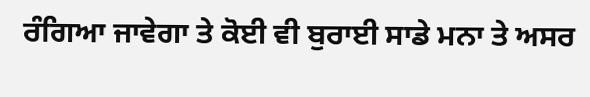ਰੰਗਿਆ ਜਾਵੇਗਾ ਤੇ ਕੋਈ ਵੀ ਬੁਰਾਈ ਸਾਡੇ ਮਨਾ ਤੇ ਅਸਰ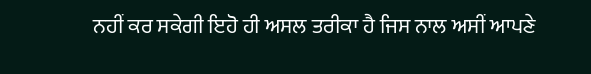ਨਹੀਂ ਕਰ ਸਕੇਗੀ ਇਹੋ ਹੀ ਅਸਲ ਤਰੀਕਾ ਹੈ ਜਿਸ ਨਾਲ ਅਸੀਂ ਆਪਣੇ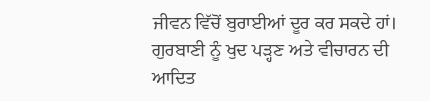ਜੀਵਨ ਵਿੱਚੋਂ ਬੁਰਾਈਆਂ ਦੂਰ ਕਰ ਸਕਦੇ ਹਾਂ। ਗੁਰਬਾਣੀ ਨੂੰ ਖੁਦ ਪੜ੍ਹਣ ਅਤੇ ਵੀਚਾਰਨ ਦੀ ਆਦਿਤ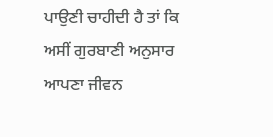ਪਾਉਣੀ ਚਾਹੀਦੀ ਹੈ ਤਾਂ ਕਿ ਅਸੀਂ ਗੁਰਬਾਣੀ ਅਨੁਸਾਰ ਆਪਣਾ ਜੀਵਨ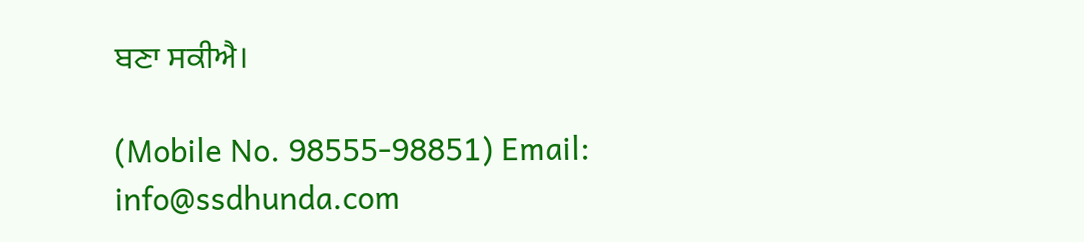ਬਣਾ ਸਕੀਐ।

(Mobile No. 98555-98851) Email: info@ssdhunda.com